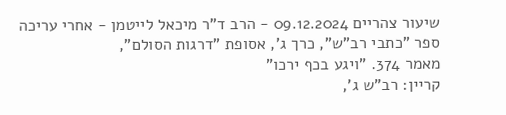שיעור צהריים 09.12.2024 - הרב ד"ר מיכאל לייטמן - אחרי עריכה
ספר "כתבי רב"ש", כרך ג', אסופת "דרגות הסולם",
מאמר 374. "ויגע בכף ירכו"
קריין: רב"ש ג',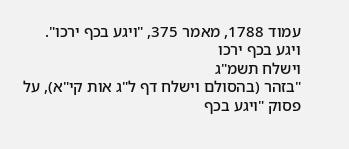עמוד 1788, מאמר 375, "ויגע בכף ירכו".
ויגע בכף ירכו
וישלח תשמ"ג
"בזהר (בהסולם וישלח דף ל"ג אות קי"א), על פסוק "ויגע בכף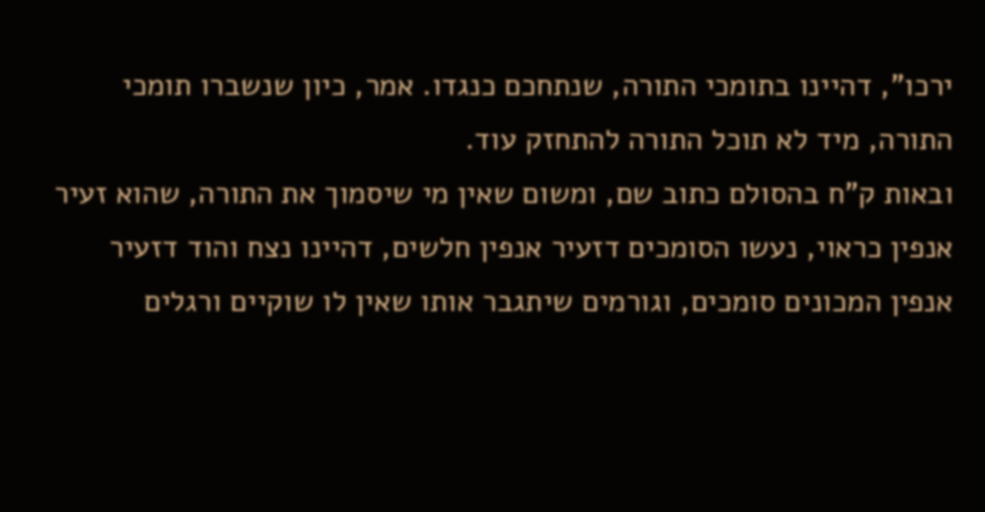ירכו", דהיינו בתומכי התורה, שנתחכם כנגדו. אמר, כיון שנשברו תומכי התורה, מיד לא תוכל התורה להתחזק עוד.
ובאות ק"ח בהסולם כתוב שם, ומשום שאין מי שיסמוך את התורה, שהוא זעיר אנפין כראוי, נעשו הסומכים דזעיר אנפין חלשים, דהיינו נצח והוד דזעיר אנפין המכונים סומכים, וגורמים שיתגבר אותו שאין לו שוקיים ורגלים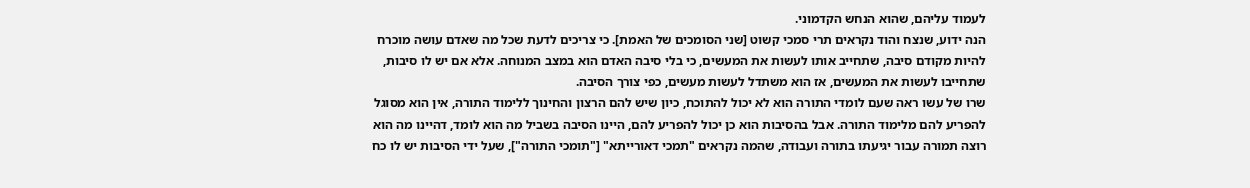לעמוד עליהם, שהוא הנחש הקדמוני.
הנה ידוע, שנצח והוד נקראים תרי סמכי קשוט [שני הסומכים של האמת]. כי צריכים לדעת שכל מה שאדם עושה מוכרח להיות מקודם סיבה, שתחייב אותו לעשות את המעשים, כי בלי סיבה האדם הוא במצב המנוחה. אלא אם יש לו סיבות, שתחייבו לעשות את המעשים, אז הוא משתדל לעשות מעשים, כפי צורך הסיבה.
שרו של עשו ראה שעם לומדי התורה הוא לא יכול להתוכח, כיון שיש להם הרצון והחינוך ללימוד התורה, אין הוא מסוגל להפריע להם מלימוד התורה. אבל בהסיבות הוא כן יכול להפריע להם, היינו הסיבה בשביל מה הוא לומד, דהיינו מה הוא רוצה תמורה עבור יגיעתו בתורה ועבודה, שהמה נקראים "תמכי דאורייתא" ["תומכי התורה"], שעל ידי הסיבות יש לו כח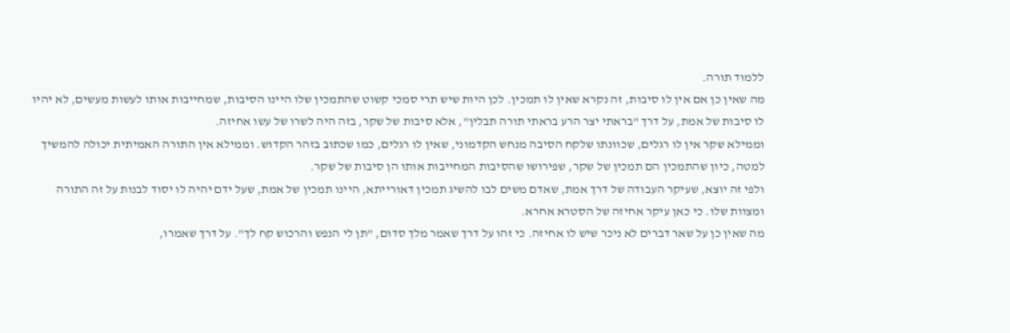ללמוד תורה.
מה שאין כן אם אין לו סיבות, זה נקרא שאין לו תמכין. לכן היות שיש תרי סמכי קשוט שהתמכין שלו היינו הסיבות, שמחייבות אותו לעשות מעשים, לא יהיו לו סיבות של אמת, על דרך "בראתי יצר הרע בראתי תורה תבלין", אלא סיבות של שקר, בזה היה לשרו של עשו אחיזה.
וממילא שקר אין לו רגלים, שכוונתו שלקח הסיבה מנחש הקדמוני, שאין לו רגלים, כמו שכתוב בזהר הקדוש. וממילא אין התורה האמיתית יכולה להמשיך למטה, כיון שהתמכין הם תמכין של שקר, שפירושו שהסיבות המחייבות אותו הן סיבות של שקר.
ולפי זה יוצא, שעיקר העבודה של דרך אמת, שאדם משים לבו להשיג תמכין דאורייתא, היינו תמכין של אמת, שעל ידם יהיה לו יסוד לבנות על זה התורה ומצוות שלו. כי כאן עיקר אחיזה של הסטרא אחרא.
מה שאין כן על שאר דברים לא ניכר שיש לו אחיזה. כי זהו על דרך שאמר מלך סדום, "תן לי הנפש והרכוש קח לך". על דרך שאמרו,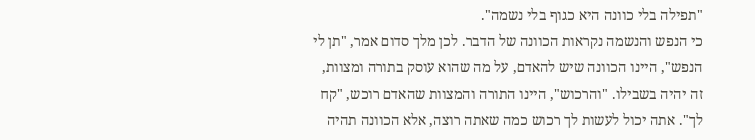"תפילה בלי כוונה היא כגוף בלי נשמה".
כי הנפש והנשמה נקראות הכוונה של הדבר. לכן מלך סדום אמר, "תן לי הנפש", היינו הכוונה שיש להאדם, על מה שהוא עוסק בתורה ומצוות, זה יהיה בשבילו. "והרכוש", היינו התורה והמצוות שהאדם רוכש, "קח לך". אתה יכול לעשות לך רכוש כמה שאתה רוצה, אלא הכוונה תהיה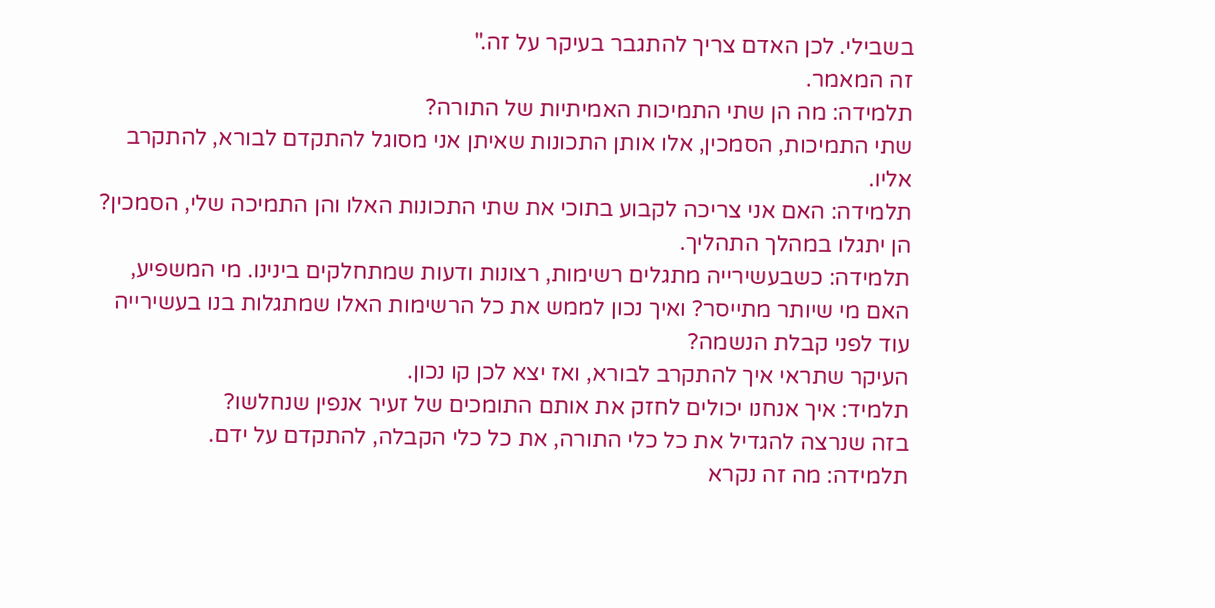בשבילי. לכן האדם צריך להתגבר בעיקר על זה."
זה המאמר.
תלמידה: מה הן שתי התמיכות האמיתיות של התורה?
שתי התמיכות, הסמכין, אלו אותן התכונות שאיתן אני מסוגל להתקדם לבורא, להתקרב אליו.
תלמידה: האם אני צריכה לקבוע בתוכי את שתי התכונות האלו והן התמיכה שלי, הסמכין?
הן יתגלו במהלך התהליך.
תלמידה: כשבעשירייה מתגלים רשימות, רצונות ודעות שמתחלקים בינינו. מי המשפיע, האם מי שיותר מתייסר? ואיך נכון לממש את כל הרשימות האלו שמתגלות בנו בעשירייה עוד לפני קבלת הנשמה?
העיקר שתראי איך להתקרב לבורא, ואז יצא לכן קו נכון.
תלמיד: איך אנחנו יכולים לחזק את אותם התומכים של זעיר אנפין שנחלשו?
בזה שנרצה להגדיל את כל כלי התורה, את כל כלי הקבלה, להתקדם על ידם.
תלמידה: מה זה נקרא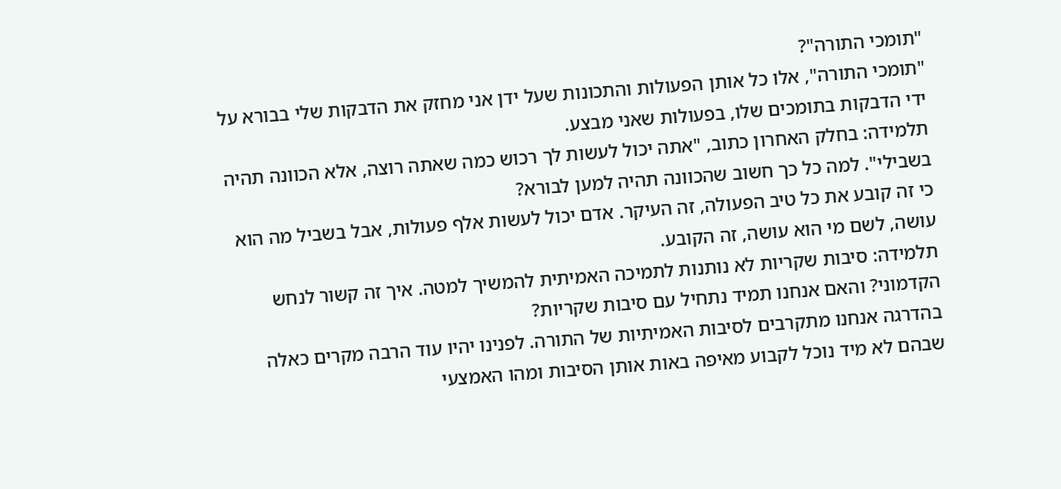"תומכי התורה"?
"תומכי התורה", אלו כל אותן הפעולות והתכונות שעל ידן אני מחזק את הדבקות שלי בבורא על ידי הדבקות בתומכים שלו, בפעולות שאני מבצע.
תלמידה: בחלק האחרון כתוב, "אתה יכול לעשות לך רכוש כמה שאתה רוצה, אלא הכוונה תהיה בשבילי". למה כל כך חשוב שהכוונה תהיה למען לבורא?
כי זה קובע את כל טיב הפעולה, זה העיקר. אדם יכול לעשות אלף פעולות, אבל בשביל מה הוא עושה, לשם מי הוא עושה, זה הקובע.
תלמידה: סיבות שקריות לא נותנות לתמיכה האמיתית להמשיך למטה. איך זה קשור לנחש הקדמוני? והאם אנחנו תמיד נתחיל עם סיבות שקריות?
בהדרגה אנחנו מתקרבים לסיבות האמיתיות של התורה. לפנינו יהיו עוד הרבה מקרים כאלה שבהם לא מיד נוכל לקבוע מאיפה באות אותן הסיבות ומהו האמצעי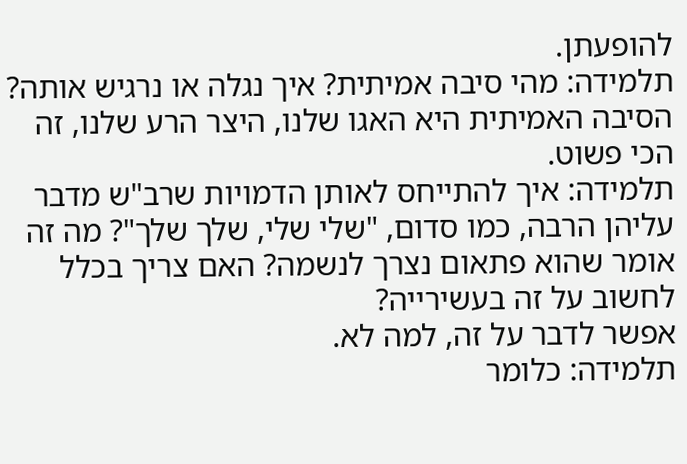להופעתן.
תלמידה: מהי סיבה אמיתית? איך נגלה או נרגיש אותה?
הסיבה האמיתית היא האגו שלנו, היצר הרע שלנו, זה הכי פשוט.
תלמידה: איך להתייחס לאותן הדמויות שרב"ש מדבר עליהן הרבה, כמו סדום, "שלי שלי, שלך שלך"? מה זה אומר שהוא פתאום נצרך לנשמה? האם צריך בכלל לחשוב על זה בעשירייה?
אפשר לדבר על זה, למה לא.
תלמידה: כלומר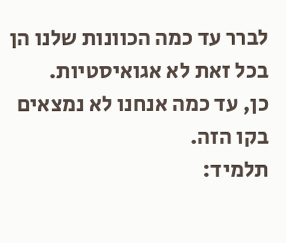לברר עד כמה הכוונות שלנו הן בכל זאת לא אגואיסטיות.
כן, עד כמה אנחנו לא נמצאים בקו הזה.
תלמיד: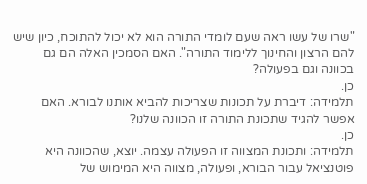"שרו של עשו ראה שעם לומדי התורה הוא לא יכול להתוכח, כיון שיש להם הרצון והחינוך ללימוד התורה". האם הסמכין האלה הם גם בכוונה וגם בפעולה?
כן.
תלמידה: דיברת על תכונות שצריכות להביא אותנו לבורא. האם אפשר להגיד שתכונת התורה זו הכוונה שלנו?
כן.
תלמידה: ותכונת המצווה זו הפעולה עצמה. יוצא, שהכוונה היא פוטנציאל עבור הבורא, ופעולה, מצווה היא המימוש של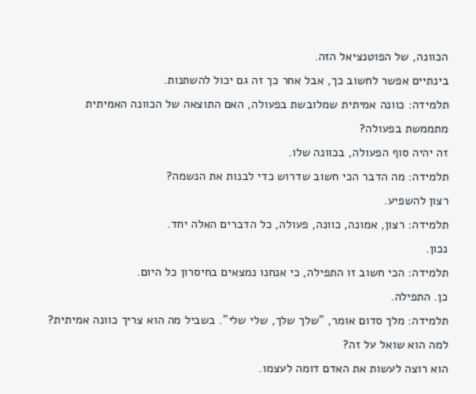הכוונה, של הפוטנציאל הזה.
בינתיים אפשר לחשוב כך, אבל אחר כך זה גם יכול להשתנות.
תלמידה: כוונה אמיתית שמלובשת בפעולה, האם התוצאה של הכוונה האמיתית מתממשת בפעולה?
זה יהיה סוף הפעולה, בכוונה שלו.
תלמידה: מה הדבר הכי חשוב שדרוש כדי לבנות את הנשמה?
רצון להשפיע.
תלמידה: רצון, אמונה, כוונה, פעולה, כל הדברים האלה יחד.
נכון.
תלמידה: הכי חשוב זו התפילה, כי אנחנו נמצאים בחיסרון כל היום.
כן. התפילה.
תלמידה: מלך סדום אומר, "שלך שלך, שלי שלי". בשביל מה הוא צריך כוונה אמיתית? למה הוא שואל על זה?
הוא רוצה לעשות את האדם דומה לעצמו.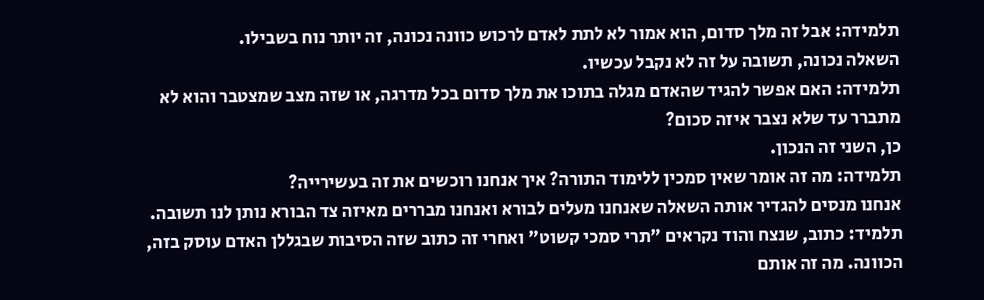תלמידה: אבל זה מלך סדום, הוא אמור לא לתת לאדם לרכוש כוונה נכונה, זה יותר נוח בשבילו.
השאלה נכונה, תשובה על זה לא נקבל עכשיו.
תלמידה: האם אפשר להגיד שהאדם מגלה בתוכו את מלך סדום בכל מדרגה, או שזה מצב שמצטבר והוא לא מתברר עד שלא נצבר איזה סכום?
כן, השני זה הנכון.
תלמידה: מה זה אומר שאין סמכין ללימוד התורה? איך אנחנו רוכשים את זה בעשירייה?
אנחנו מנסים להגדיר אותה השאלה שאנחנו מעלים לבורא ואנחנו מבררים מאיזה צד הבורא נותן לנו תשובה.
תלמיד: כתוב, שנצח והוד נקראים "תרי סמכי קשוט" ואחרי זה כתוב שזה הסיבות שבגללן האדם עוסק בזה, הכוונה. מה זה אותם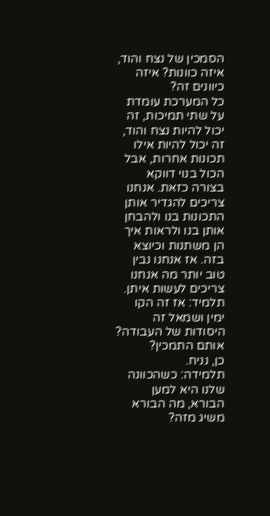הסמכין של נצח והוד, איזה כוונות? איזה כיוונים זה?
כל המערכת עומדת על שתי תמיכות, זה יכול להיות נצח והוד, זה יכול להיות אילו תכונות אחרות, אבל הכול בנוי דווקא בצורה כזאת. אנחנו צריכים להגדיר אותן התכונות בנו ולהבחן אותן בנו ולראות איך הן משתנות וכיוצא בזה. אז אנחנו נבין טוב יותר מה אנחנו צריכים לעשות איתן.
תלמיד: אז זה הקו ימין ושמאל זה היסודות של העבודה? אותם התמכין?
כן, נניח.
תלמידה: כשהכוונה שלנו היא למען הבורא, מה הבורא משיג מזה?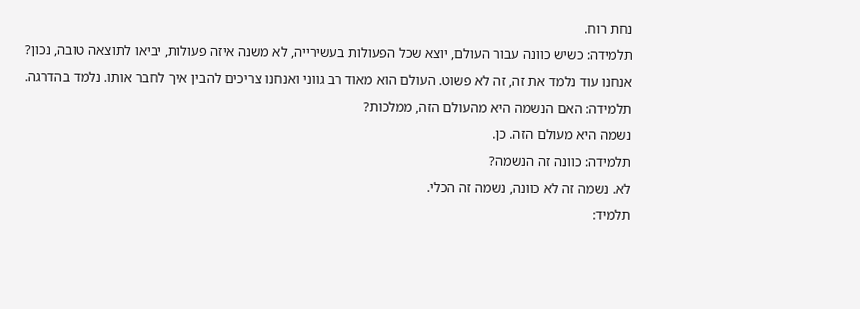נחת רוח.
תלמידה: כשיש כוונה עבור העולם, יוצא שכל הפעולות בעשירייה, לא משנה איזה פעולות, יביאו לתוצאה טובה, נכון?
אנחנו עוד נלמד את זה, זה לא פשוט. העולם הוא מאוד רב גווני ואנחנו צריכים להבין איך לחבר אותו. נלמד בהדרגה.
תלמידה: האם הנשמה היא מהעולם הזה, ממלכות?
נשמה היא מעולם הזה. כן.
תלמידה: כוונה זה הנשמה?
לא. נשמה זה לא כוונה, נשמה זה הכלי.
תלמיד: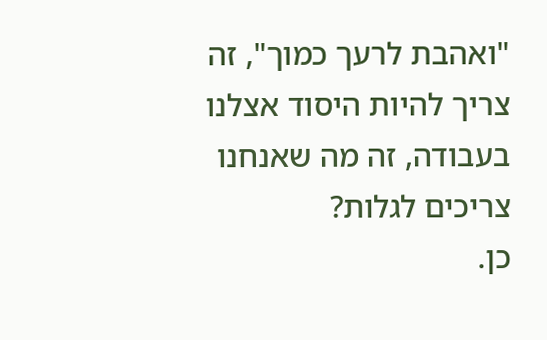"ואהבת לרעך כמוך", זה צריך להיות היסוד אצלנו בעבודה, זה מה שאנחנו צריכים לגלות?
כן.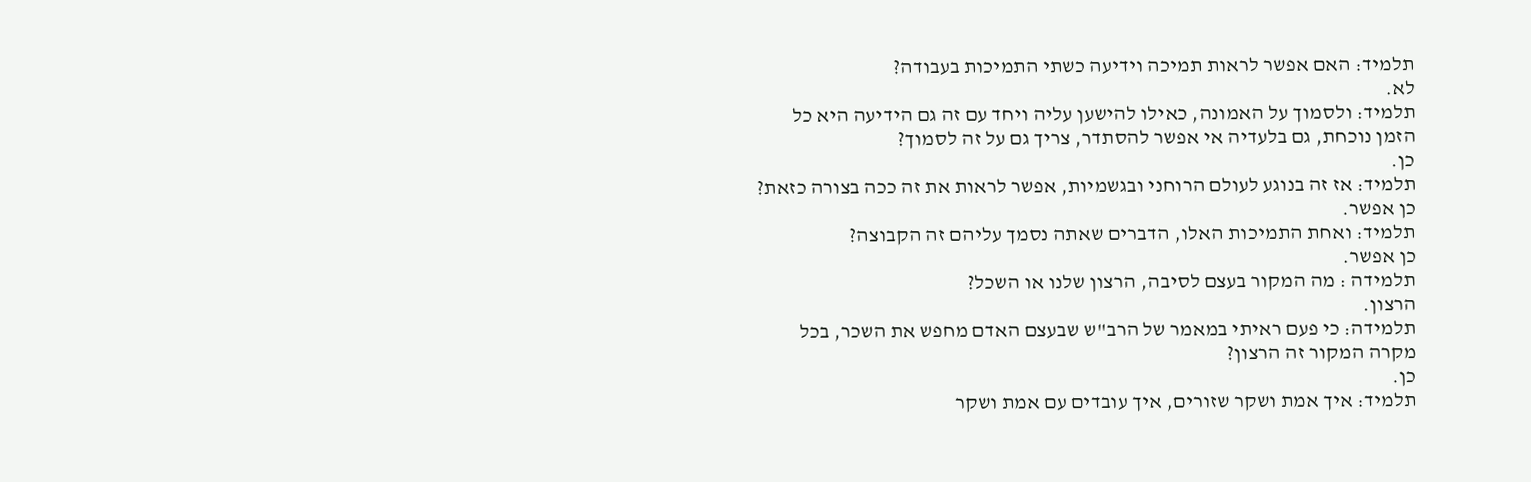תלמיד: האם אפשר לראות תמיכה וידיעה כשתי התמיכות בעבודה?
לא.
תלמיד: ולסמוך על האמונה, כאילו להישען עליה ויחד עם זה גם הידיעה היא כל הזמן נוכחת, גם בלעדיה אי אפשר להסתדר, צריך גם על זה לסמוך?
כן.
תלמיד: אז זה בנוגע לעולם הרוחני ובגשמיות, אפשר לראות את זה ככה בצורה כזאת?
כן אפשר.
תלמיד: ואחת התמיכות האלו, הדברים שאתה נסמך עליהם זה הקבוצה?
כן אפשר.
תלמידה : מה המקור בעצם לסיבה, הרצון שלנו או השכל?
הרצון.
תלמידה: כי פעם ראיתי במאמר של הרב"ש שבעצם האדם מחפש את השכר, בכל מקרה המקור זה הרצון?
כן.
תלמיד: איך אמת ושקר שזורים, איך עובדים עם אמת ושקר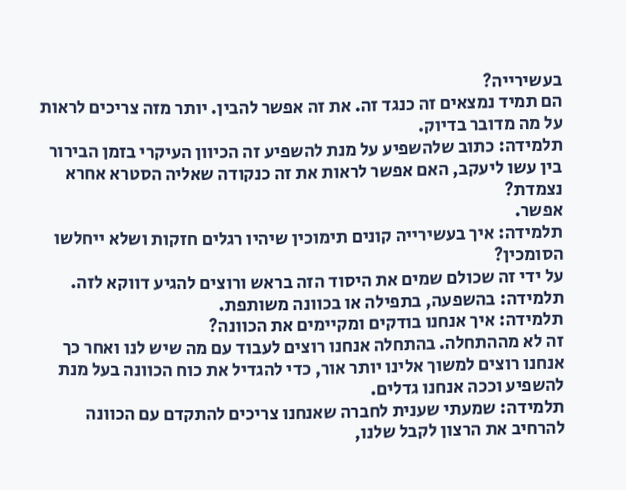בעשירייה?
הם תמיד נמצאים זה כנגד זה. את זה אפשר להבין. יותר מזה צריכים לראות על מה מדובר בדיוק.
תלמידה: כתוב שלהשפיע על מנת להשפיע זה הכיוון העיקרי בזמן הבירור בין עשו ליעקב, האם אפשר לראות את זה כנקודה שאליה הסטרא אחרא נצמדת?
אפשר.
תלמידה: איך בעשירייה קונים תימוכין שיהיו רגלים חזקות ושלא ייחלשו הסומכין?
על ידי זה שכולם שמים את היסוד הזה בראש ורוצים להגיע דווקא לזה.
תלמידה: בהשפעה, בתפילה או בכוונה משותפת.
תלמידה: איך אנחנו בודקים ומקיימים את הכוונה?
זה לא מההתחלה. בהתחלה אנחנו רוצים לעבוד עם מה שיש לנו ואחר כך אנחנו רוצים למשוך אלינו יותר אור, כדי להגדיל את כוח הכוונה בעל מנת להשפיע וככה אנחנו גדלים.
תלמידה: שמעתי שענית לחברה שאנחנו צריכים להתקדם עם הכוונה להרחיב את הרצון לקבל שלנו,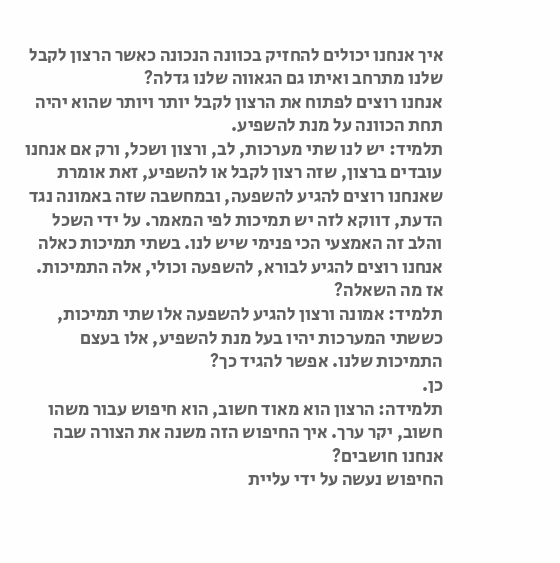איך אנחנו יכולים להחזיק בכוונה הנכונה כאשר הרצון לקבל שלנו מתרחב ואיתו גם הגאווה שלנו גדלה?
אנחנו רוצים לפתוח את הרצון לקבל יותר ויותר שהוא יהיה תחת הכוונה על מנת להשפיע.
תלמיד: יש לנו שתי מערכות, לב, ורצון ושכל, ורק אם אנחנו עובדים ברצון, שזה רצון לקבל או להשפיע, זאת אומרת שאנחנו רוצים להגיע להשפעה, ובמחשבה שזה באמונה נגד הדעת, דווקא לזה יש תמיכות לפי המאמר. על ידי השכל והלב זה האמצעי הכי פנימי שיש לנו. בשתי תמיכות כאלה אנחנו רוצים להגיע לבורא, להשפעה וכולי, אלה התמיכות.
אז מה השאלה?
תלמיד: אמונה ורצון להגיע להשפעה אלו שתי תמיכות, כששתי המערכות יהיו בעל מנת להשפיע, אלו בעצם התמיכות שלנו. אפשר להגיד כך?
כן.
תלמידה: הרצון הוא מאוד חשוב, הוא חיפוש עבור משהו חשוב, יקר ערך. איך החיפוש הזה משנה את הצורה שבה אנחנו חושבים?
החיפוש נעשה על ידי עליית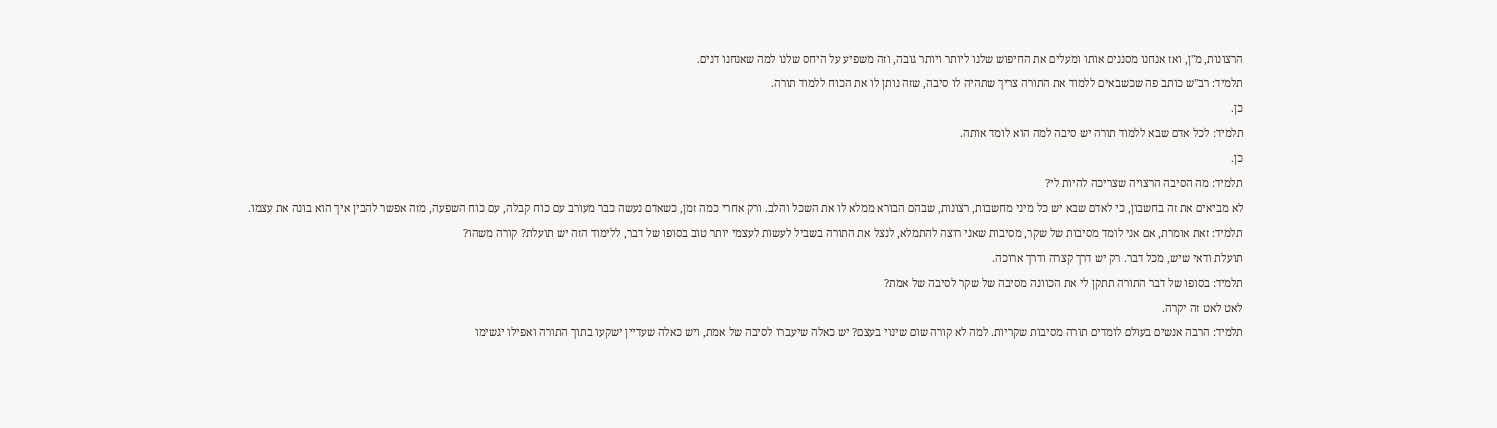הרצונות, מ"ן, ואז אנחנו מסננים אותו ומעלים את החיפוש שלנו ליותר ויותר גובה, וזה משפיע על היחס שלנו למה שאנחנו דנים.
תלמיד: רב"ש כותב פה שכשבאים ללמוד את התורה צריך שתהיה לו סיבה, שזה נותן לו את הכוח ללמוד תורה.
כן.
תלמיד: לכל אדם שבא ללמוד תורה יש סיבה למה הוא לומד אותה.
כן.
תלמיד: מה הסיבה הרצויה שצריכה להיות לי?
לא מביאים את זה בחשבון, כי לאדם שבא יש כל מיני מחשבות, רצונות, שבהם הבורא ממלא לו את השכל והלב. ורק אחרי כמה זמן, כשאדם נעשה כבר מעורב עם כוח קבלה, עם כוח השפעה, מזה אפשר להבין איך הוא בונה את עצמו.
תלמיד: זאת אומרת, אם אני לומד מסיבות של שקר, מסיבות שאני רוצה להתמלא, לנצל את התורה בשביל לעשות לעצמי יותר טוב בסופו של דבר, ללימוד הזה יש תועלת? קורה משהו?
תועלת ודאי שיש, מכל דבר. רק יש דרך קצרה ודרך ארוכה.
תלמיד: בסופו של דבר התורה תתקן לי את הכוונה מסיבה של שקר לסיבה של אמת?
לאט לאט זה יקרה.
תלמיד: הרבה אנשים בעולם לומדים תורה מסיבות שקריות. למה לא קורה שום שינוי בעצם? יש כאלה שיעברו לסיבה של אמת, ויש כאלה שעדיין ישקעו בתוך התורה ואפילו יגשימו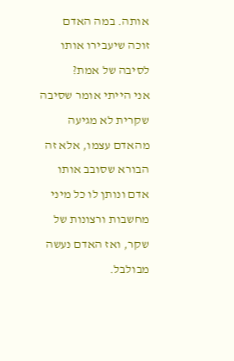אותה. במה האדם זוכה שיעבירו אותו לסיבה של אמת?
אני הייתי אומר שסיבה שקרית לא מגיעה מהאדם עצמו, אלא זה הבורא שסובב אותו אדם ונותן לו כל מיני מחשבות ורצונות של שקר, ואז האדם נעשה מבולבל.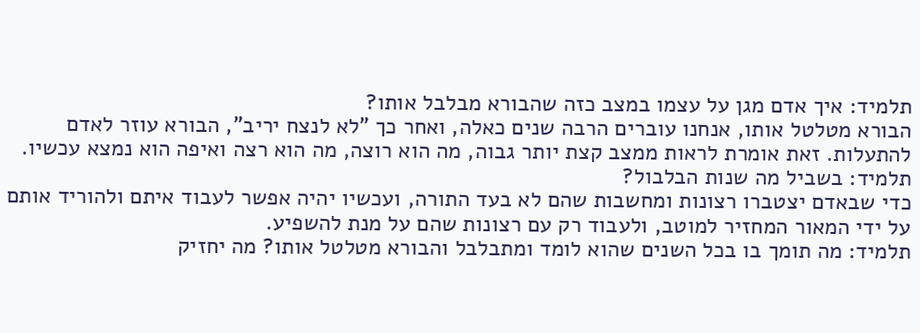תלמיד: איך אדם מגן על עצמו במצב כזה שהבורא מבלבל אותו?
הבורא מטלטל אותו, אנחנו עוברים הרבה שנים כאלה, ואחר כך "לא לנצח יריב", הבורא עוזר לאדם להתעלות. זאת אומרת לראות ממצב קצת יותר גבוה, מה הוא רוצה, מה הוא רצה ואיפה הוא נמצא עכשיו.
תלמיד: בשביל מה שנות הבלבול?
כדי שבאדם יצטברו רצונות ומחשבות שהם לא בעד התורה, ועכשיו יהיה אפשר לעבוד איתם ולהוריד אותם על ידי המאור המחזיר למוטב, ולעבוד רק עם רצונות שהם על מנת להשפיע.
תלמיד: מה תומך בו בכל השנים שהוא לומד ומתבלבל והבורא מטלטל אותו? מה יחזיק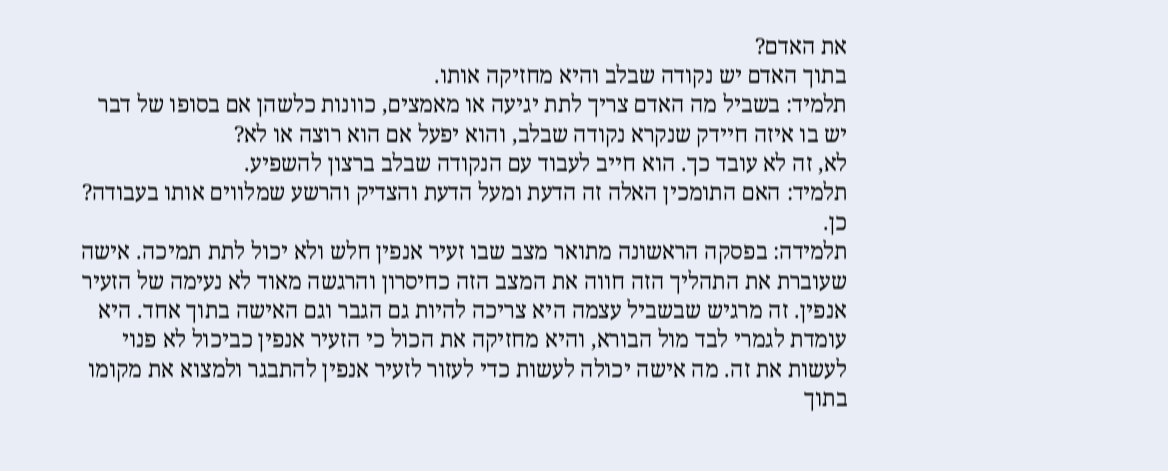את האדם?
בתוך האדם יש נקודה שבלב והיא מחזיקה אותו.
תלמיד: בשביל מה האדם צריך לתת יגיעה או מאמצים, כוונות כלשהן אם בסופו של דבר יש בו איזה חיידק שנקרא נקודה שבלב, והוא יפעל אם הוא רוצה או לא?
לא, זה לא עובד כך. הוא חייב לעבוד עם הנקודה שבלב ברצון להשפיע.
תלמיד: האם התומכין האלה זה הדעת ומעל הדעת והצדיק והרשע שמלווים אותו בעבודה?
כן.
תלמידה: בפסקה הראשונה מתואר מצב שבו זעיר אנפין חלש ולא יכול לתת תמיכה. אישה שעוברת את התהליך הזה חווה את המצב הזה כחיסרון והרגשה מאוד לא נעימה של הזעיר אנפין. זה מרגיש שבשביל עצמה היא צריכה להיות גם הגבר וגם האישה בתוך אחד. היא עומדת לגמרי לבד מול הבורא, והיא מחזיקה את הכול כי הזעיר אנפין כביכול לא פנוי לעשות את זה. מה אישה יכולה לעשות כדי לעזור לזעיר אנפין להתבגר ולמצוא את מקומו בתוך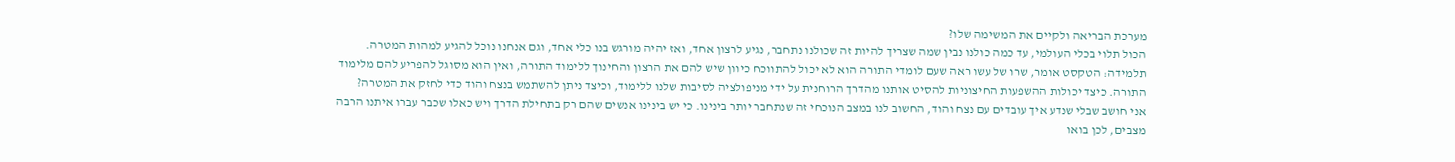מערכת הבריאה ולקיים את המשימה שלו?
הכול תלוי בכלי העולמי, עד כמה כולנו נבין שמה שצריך להיות זה שכולנו נתחבר, נגיע לרצון אחד, ואז יהיה מורגש בנו כלי אחד, וגם אנחנו נוכל להגיע למהות המטרה.
תלמידה: הטקסט אומר, שרו של עשו ראה שעם לומדי התורה הוא לא יכול להתווכח כיוון שיש להם את הרצון והחינוך ללימוד התורה, ואין הוא מסוגל להפריע להם מלימוד התורה. כיצד יכולות ההשפעות החיצוניות להסיט אותנו מהדרך הרוחנית על ידי מניפולציה לסיבות שלנו ללימוד, וכיצד ניתן להשתמש בנצח והוד כדי לחזק את המטרה?
אני חושב שבלי שנדע איך עובדים עם נצח והוד, החשוב לנו במצב הנוכחי זה שנתחבר יותר בינינו. כי יש בינינו אנשים שהם רק בתחילת הדרך ויש כאלו שכבר עברו איתנו הרבה מצבים, לכן בואו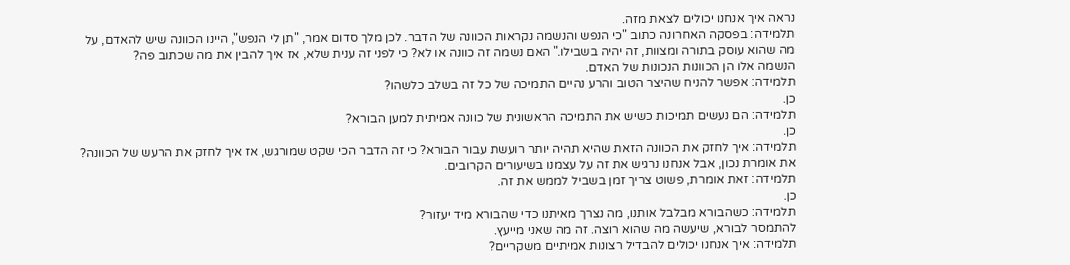נראה איך אנחנו יכולים לצאת מזה.
תלמידה: בפסקה האחרונה כתוב "כי הנפש והנשמה נקראות הכוונה של הדבר. לכן מלך סדום אמר, "תן לי הנפש", היינו הכוונה שיש להאדם, על מה שהוא עוסק בתורה ומצוות, זה יהיה בשבילו." האם נשמה זה כוונה או לא? כי לפני זה ענית שלא, אז איך להבין את מה שכתוב פה?
הנשמה אלו הן הכוונות הנכונות של האדם.
תלמידה: אפשר להניח שהיצר הטוב והרע נהיים התמיכה של כל זה בשלב כלשהו?
כן.
תלמידה: הם נעשים תמיכות כשיש את התמיכה הראשונית של כוונה אמיתית למען הבורא?
כן.
תלמידה: איך לחזק את הכוונה הזאת שהיא תהיה יותר רועשת עבור הבורא? כי זה הדבר הכי שקט שמורגש, אז איך לחזק את הרעש של הכוונה?
את אומרת נכון, אבל אנחנו נרגיש את זה על עצמנו בשיעורים הקרובים.
תלמידה: זאת אומרת, פשוט צריך זמן בשביל לממש את זה.
כן.
תלמידה: כשהבורא מבלבל אותנו, מה נצרך מאיתנו כדי שהבורא מיד יעזור?
להתמסר לבורא, שיעשה מה שהוא רוצה. זה מה שאני מייעץ.
תלמידה: איך אנחנו יכולים להבדיל רצונות אמיתיים משקריים?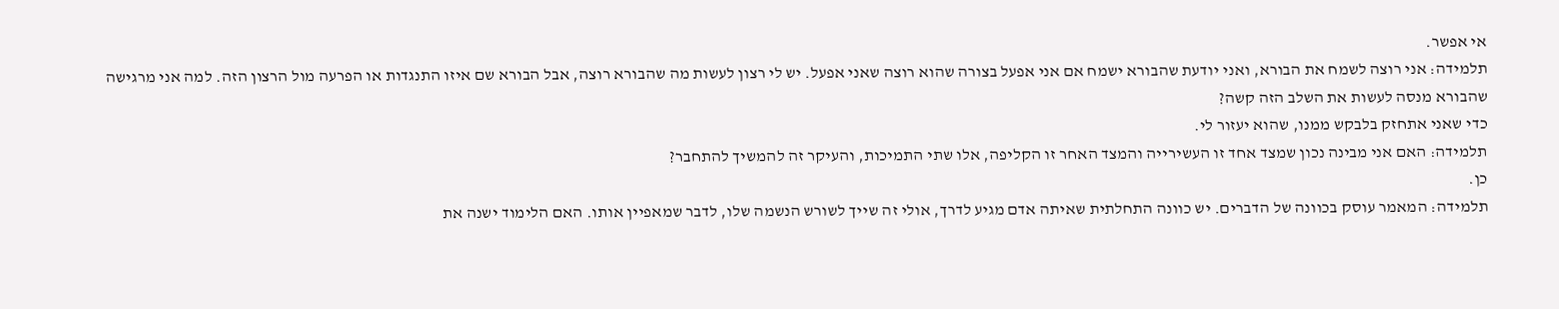אי אפשר.
תלמידה: אני רוצה לשמח את הבורא, ואני יודעת שהבורא ישמח אם אני אפעל בצורה שהוא רוצה שאני אפעל. יש לי רצון לעשות מה שהבורא רוצה, אבל הבורא שם איזו התנגדות או הפרעה מול הרצון הזה. למה אני מרגישה שהבורא מנסה לעשות את השלב הזה קשה?
כדי שאני אתחזק בלבקש ממנו, שהוא יעזור לי.
תלמידה: האם אני מבינה נכון שמצד אחד זו העשירייה והמצד האחר זו הקליפה, אלו שתי התמיכות, והעיקר זה להמשיך להתחבר?
כן.
תלמידה: המאמר עוסק בכוונה של הדברים. יש כוונה התחלתית שאיתה אדם מגיע לדרך, אולי זה שייך לשורש הנשמה שלו, לדבר שמאפיין אותו. האם הלימוד ישנה את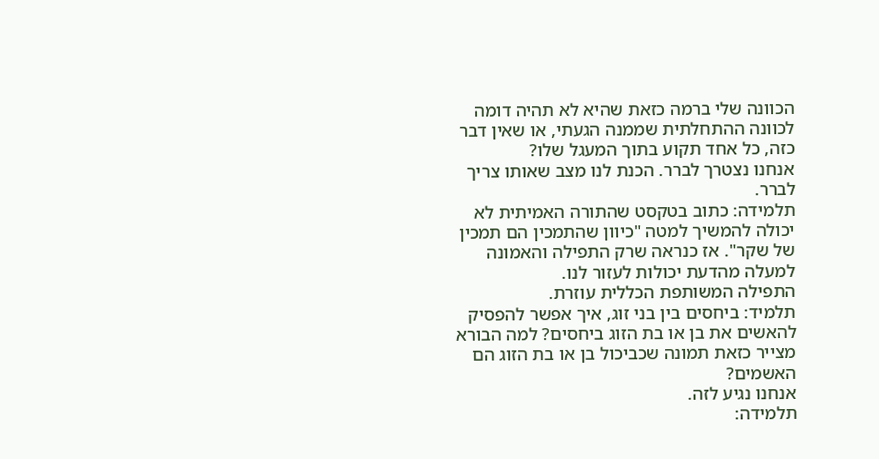הכוונה שלי ברמה כזאת שהיא לא תהיה דומה לכוונה ההתחלתית שממנה הגעתי, או שאין דבר כזה, כל אחד תקוע בתוך המעגל שלו?
אנחנו נצטרך לברר. הכנת לנו מצב שאותו צריך לברר.
תלמידה: כתוב בטקסט שהתורה האמיתית לא יכולה להמשיך למטה "כיוון שהתמכין הם תמכין של שקר". אז כנראה שרק התפילה והאמונה למעלה מהדעת יכולות לעזור לנו.
התפילה המשותפת הכללית עוזרת.
תלמיד: ביחסים בין בני זוג, איך אפשר להפסיק להאשים את בן או בת הזוג ביחסים? למה הבורא מצייר כזאת תמונה שכביכול בן או בת הזוג הם האשמים?
אנחנו נגיע לזה.
תלמידה: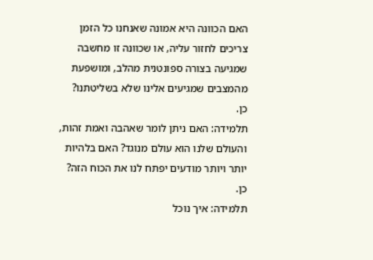האם הכוונה היא אמונה שאנחנו כל הזמן צריכים לחזור עליה, או שכוונה זו מחשבה שמגיעה בצורה ספונטנית מהלב, ומושפעת מהמצבים שמגיעים אלינו שלא בשליטתנו?
כן.
תלמידה: האם ניתן לומר שאהבה ואמת זהות, והעולם שלנו הוא עולם מנוגד? האם בלהיות יותר ויותר מודעים יפתח לנו את הכוח הזה?
כן.
תלמידה: איך נוכל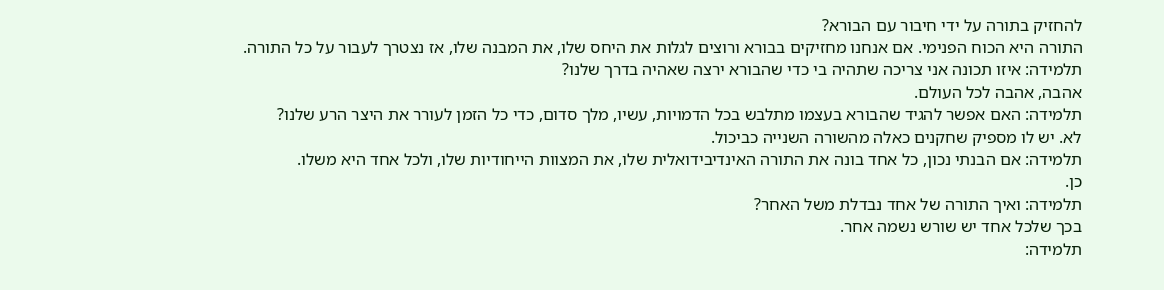להחזיק בתורה על ידי חיבור עם הבורא?
התורה היא הכוח הפנימי. אם אנחנו מחזיקים בבורא ורוצים לגלות את היחס שלו, את המבנה שלו, אז נצטרך לעבור על כל התורה.
תלמידה: איזו תכונה אני צריכה שתהיה בי כדי שהבורא ירצה שאהיה בדרך שלנו?
אהבה, אהבה לכל העולם.
תלמידה: האם אפשר להגיד שהבורא בעצמו מתלבש בכל הדמויות, עשיו, מלך סדום, כדי כל הזמן לעורר את היצר הרע שלנו?
לא. יש לו מספיק שחקנים כאלה מהשורה השנייה כביכול.
תלמידה: אם הבנתי נכון, כל אחד בונה את התורה האינדיבידואלית שלו, את המצוות הייחודיות שלו, ולכל אחד היא משלו.
כן.
תלמידה: ואיך התורה של אחד נבדלת משל האחר?
בכך שלכל אחד יש שורש נשמה אחר.
תלמידה: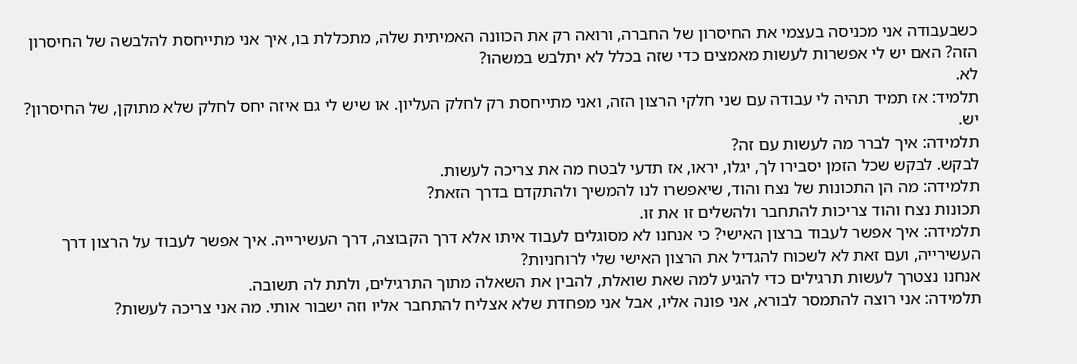כשבעבודה אני מכניסה בעצמי את החיסרון של החברה, ורואה רק את הכוונה האמיתית שלה, מתכללת בו, איך אני מתייחסת להלבשה של החיסרון הזה? האם יש לי אפשרות לעשות מאמצים כדי שזה בכלל לא יתלבש במשהו?
לא.
תלמיד: אז תמיד תהיה לי עבודה עם שני חלקי הרצון הזה, ואני מתייחסת רק לחלק העליון. או שיש לי גם איזה יחס לחלק שלא מתוקן, של החיסרון?
יש.
תלמידה: איך לברר מה לעשות עם זה?
לבקש. לבקש שכל הזמן יסבירו לך, יגלו, יראו, אז תדעי לבטח מה את צריכה לעשות.
תלמידה: מה הן התכונות של נצח והוד, שיאפשרו לנו להמשיך ולהתקדם בדרך הזאת?
תכונות נצח והוד צריכות להתחבר ולהשלים זו את זו.
תלמידה: איך אפשר לעבוד ברצון האישי? כי אנחנו לא מסוגלים לעבוד איתו אלא דרך הקבוצה, דרך העשירייה. איך אפשר לעבוד על הרצון דרך העשירייה, ועם זאת לא לשכוח להגדיל את הרצון האישי שלי לרוחניות?
אנחנו נצטרך לעשות תרגילים כדי להגיע למה שאת שואלת, להבין את השאלה מתוך התרגילים, ולתת לה תשובה.
תלמידה: אני רוצה להתמסר לבורא, אני פונה אליו, אבל אני מפחדת שלא אצליח להתחבר אליו וזה ישבור אותי. מה אני צריכה לעשות?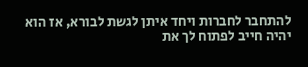להתחבר לחברות ויחד איתן לגשת לבורא, אז הוא יהיה חייב לפתוח לך את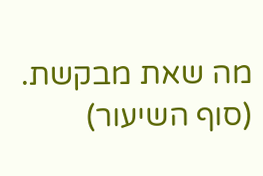מה שאת מבקשת.
(סוף השיעור)